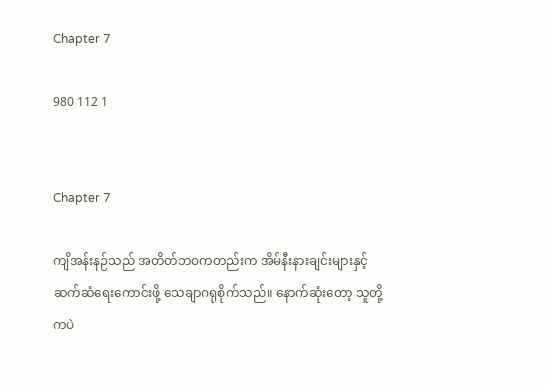Chapter 7

980 112 1


Chapter 7

ကျိအန်းနဉ်သည် အတိတ်ဘဝကတည်းက အိမ်နီးနားချင်းများနှင့် ဆက်ဆံရေးကောင်းဖို့ သေချာဂရုစိုက်သည်။ နောက်ဆုံးတော့ သူတို့ကပဲ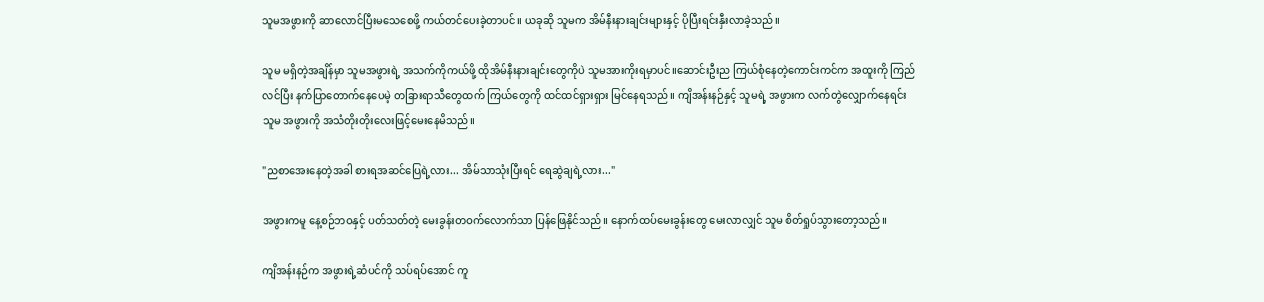သူမအဖွားကို ဆာလောင်ပြီးမသေစေဖို့ ကယ်တင်ပေးခဲ့တာပင်။ ယခုဆို သူမက အိမ်နီးနားချင်းများနှင့် ပိုပြီးရင်းနှီးလာခဲ့သည်။

သူမ မရှိတဲ့အချိန်မှာ သူမအဖွားရဲ့ အသက်ကိုကယ်ဖို့ ထိုအိမ်နီးနားချင်းတွေကိုပဲ သူမအားကိုးရမှာပင်။ဆောင်းဦးည ကြယ်စုံနေတဲ့ကောင်းကင်က အထူးကို ကြည်လင်ပြီး နက်ပြာတောက်နေပေမဲ့ တခြားရာသီတွေထက် ကြယ်တွေကို ထင်ထင်ရှားရှား မြင်နေရသည်။ ကျိအန်းနဉ်နှင့် သူမရဲ့ အဖွားက လက်တွဲလျှောက်နေရင်း သူမ အဖွားကို အသံတိုးတိုးလေးဖြင့်မေးနေမိသည်။

"ညစာအေးနေတဲ့အခါ စားရအဆင်ပြေရဲ့လား... အိမ်သာသုံးပြီးရင် ရေဆွဲချရဲ့လား..."

အဖွားကမူ နေ့စဉ်ဘဝနှင့် ပတ်သတ်တဲ့ မေးခွန်းတဝက်လောက်သာ ပြန်ဖြေနိုင်သည်။ နောက်ထပ်မေးခွန်းတွေ မေးလာလျှင် သူမ စိတ်ရှုပ်သွားတော့သည်။

ကျိအန်းနဉ်က အဖွားရဲ့ဆံပင်ကို သပ်ရပ်အောင် ကူ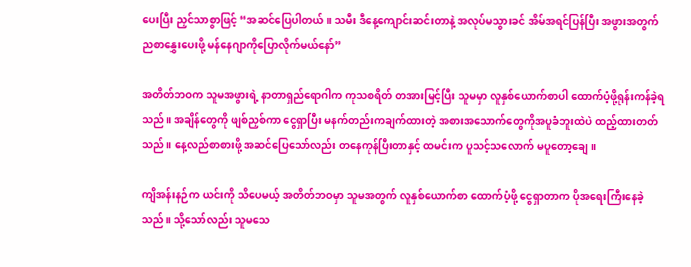ပေးပြီး ညှင်သာစွာဖြင့် “အဆင်ပြေပါတယ်။ သမီး ဒီနေ့ကျောင်းဆင်းတာနဲ့ အလုပ်မသွားခင် အိမ်အရင်ပြန်ပြီး အဖွားအတွက် ညစာနွှေးပေးဖို့ မန်နေဂျာကိုပြောလိုက်မယ်နော်”

အတိတ်ဘဝက သူမအဖွားရဲ့ နာတာရှည်ရောဂါက ကုသစရိတ် တအားမြင့်ပြီး သူမမှာ လူနှစ်ယောက်စာပါ ထောက်ပံ့ဖို့ရုန်းကန်ခဲ့ရသည်။ အချိန်တွေကို ဖျစ်ညှစ်ကာ ငွေရှာပြီး မနက်တည်းကချက်ထားတဲ့ အစားအသောက်တွေကိုအပူခံဘူးထဲပဲ ထည့်ထားတတ်သည်။ နေ့လည်စာစားဖို့ အဆင်ပြေသော်လည်း တနေကုန်ပြီးတာနှင့် ထမင်းက ပူသင့်သလောက် မပူတော့ချေ။

ကျိအန်းနဉ်က ယင်းကို သိပေမယ့် အတိတ်ဘဝမှာ သူမအတွက် လူနှစ်ယောက်စာ ထောက်ပံ့ဖို့ ငွေရှာတာက ပိုအရေးကြီးနေခဲ့သည်။ သို့သော်လည်း သူမသေ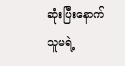ဆုံးပြီးနောက် သူမရဲ့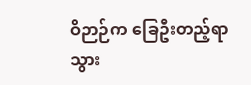ဝိဉာဉ်က ခြေဦးတည့်ရာ သွား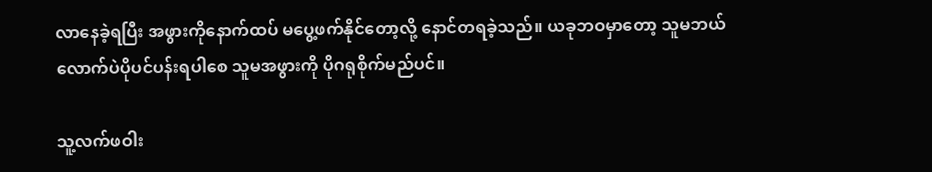လာနေခဲ့ရပြီး အဖွားကိုနောက်ထပ် မပွေ့ဖက်နိုင်တော့လို့ နောင်တရခဲ့သည်။ ယခုဘဝမှာတော့ သူမဘယ်လောက်ပဲပိုပင်ပန်းရပါစေ သူမအဖွားကို ပိုဂရုစိုက်မည်ပင်။

သူ့လက်ဖဝါး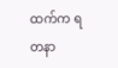ထက်က ရတနာ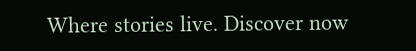Where stories live. Discover now